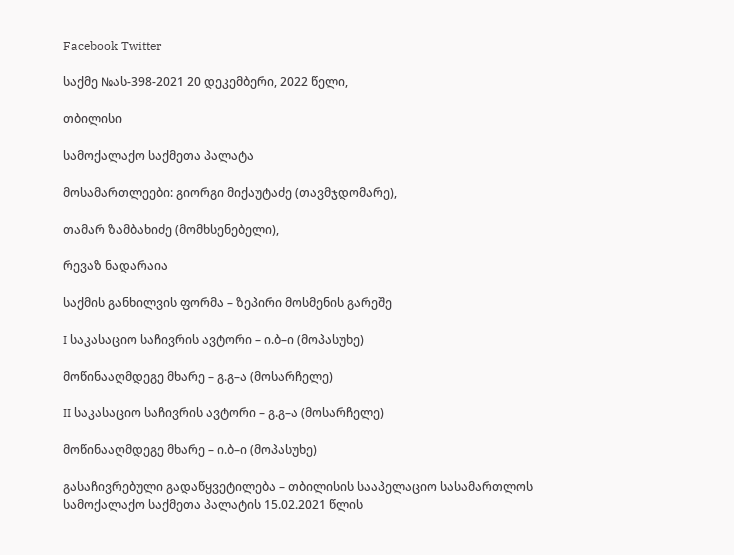Facebook Twitter

საქმე №ას-398-2021 20 დეკემბერი, 2022 წელი,

თბილისი

სამოქალაქო საქმეთა პალატა

მოსამართლეები: გიორგი მიქაუტაძე (თავმჯდომარე),

თამარ ზამბახიძე (მომხსენებელი),

რევაზ ნადარაია

საქმის განხილვის ფორმა – ზეპირი მოსმენის გარეშე

I საკასაციო საჩივრის ავტორი – ი.ბ–ი (მოპასუხე)

მოწინააღმდეგე მხარე – გ.გ–ა (მოსარჩელე)

II საკასაციო საჩივრის ავტორი – გ.გ–ა (მოსარჩელე)

მოწინააღმდეგე მხარე – ი.ბ–ი (მოპასუხე)

გასაჩივრებული გადაწყვეტილება – თბილისის სააპელაციო სასამართლოს სამოქალაქო საქმეთა პალატის 15.02.2021 წლის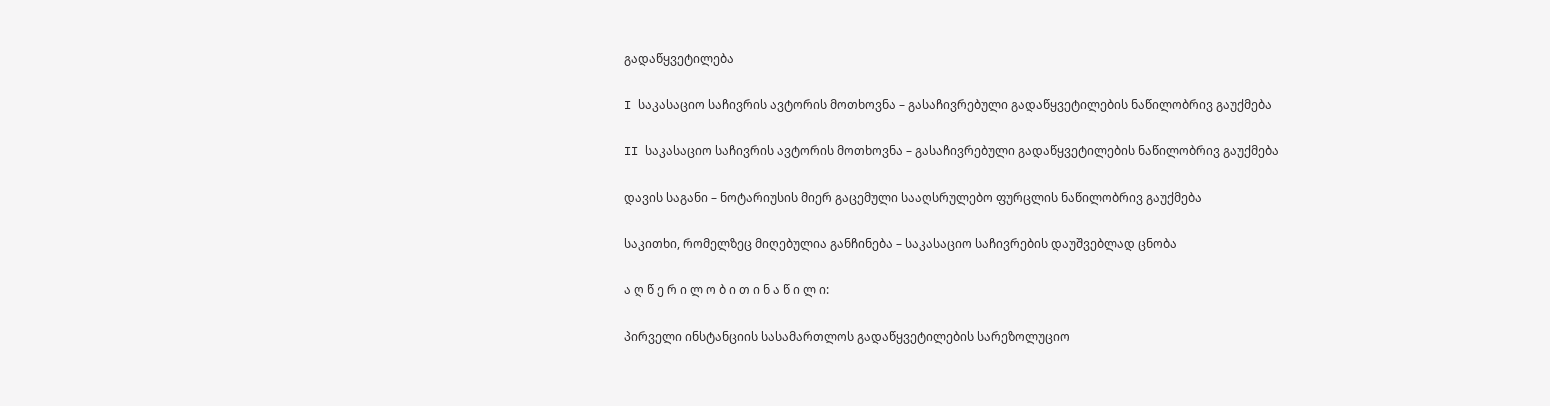გადაწყვეტილება

I საკასაციო საჩივრის ავტორის მოთხოვნა – გასაჩივრებული გადაწყვეტილების ნაწილობრივ გაუქმება

II საკასაციო საჩივრის ავტორის მოთხოვნა – გასაჩივრებული გადაწყვეტილების ნაწილობრივ გაუქმება

დავის საგანი – ნოტარიუსის მიერ გაცემული სააღსრულებო ფურცლის ნაწილობრივ გაუქმება

საკითხი, რომელზეც მიღებულია განჩინება – საკასაციო საჩივრების დაუშვებლად ცნობა

ა ღ წ ე რ ი ლ ო ბ ი თ ი ნ ა წ ი ლ ი:

პირველი ინსტანციის სასამართლოს გადაწყვეტილების სარეზოლუციო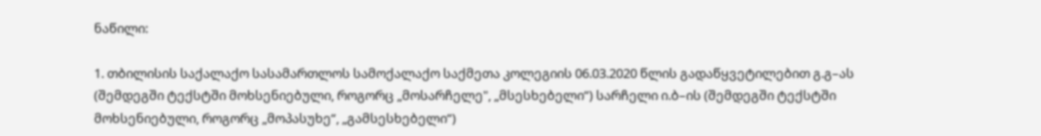ნაწილი:

1. თბილისის საქალაქო სასამართლოს სამოქალაქო საქმეთა კოლეგიის 06.03.2020 წლის გადაწყვეტილებით გ.გ–ას (შემდეგში ტექსტში მოხსენიებული, როგორც „მოსარჩელე", „მსესხებელი“) სარჩელი ი.ბ–ის (შემდეგში ტექსტში მოხსენიებული, როგორც „მოპასუხე“, „გამსესხებელი“)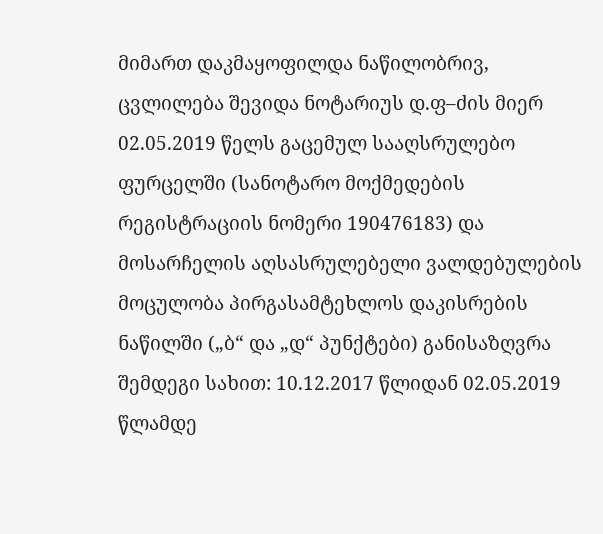მიმართ დაკმაყოფილდა ნაწილობრივ, ცვლილება შევიდა ნოტარიუს დ.ფ–ძის მიერ 02.05.2019 წელს გაცემულ სააღსრულებო ფურცელში (სანოტარო მოქმედების რეგისტრაციის ნომერი 190476183) და მოსარჩელის აღსასრულებელი ვალდებულების მოცულობა პირგასამტეხლოს დაკისრების ნაწილში („ბ“ და „დ“ პუნქტები) განისაზღვრა შემდეგი სახით: 10.12.2017 წლიდან 02.05.2019 წლამდე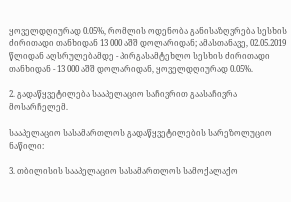ყოველდღიურად 0.05%, რომლის ოდენობა განისაზღვრება სესხის ძირითადი თანხიდან 13 000 აშშ დოლარიდან; ამასთანავე, 02.05.2019 წლიდან აღსრულებამდე - პირგასამტეხლო სესხის ძირითადი თანხიდან - 13 000 აშშ დოლარიდან, ყოველდღიურად 0.05%.

2. გადაწყვეტილება სააპელაციო საჩივრით გაასაჩივრა მოსარჩელემ.

სააპელაციო სასამართლოს გადაწყვეტილების სარეზოლუციო ნაწილი:

3. თბილისის სააპელაციო სასამართლოს სამოქალაქო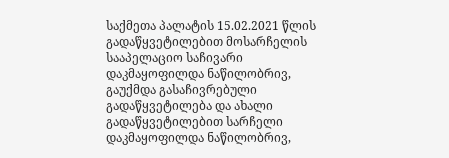საქმეთა პალატის 15.02.2021 წლის გადაწყვეტილებით მოსარჩელის სააპელაციო საჩივარი დაკმაყოფილდა ნაწილობრივ, გაუქმდა გასაჩივრებული გადაწყვეტილება და ახალი გადაწყვეტილებით სარჩელი დაკმაყოფილდა ნაწილობრივ,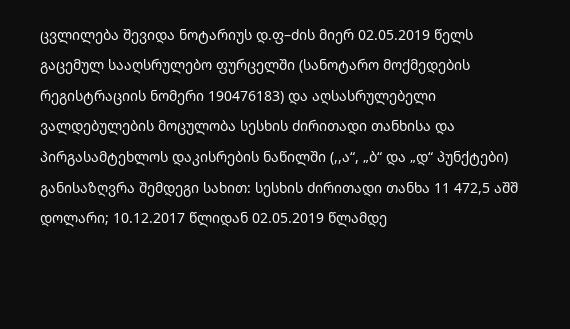ცვლილება შევიდა ნოტარიუს დ.ფ–ძის მიერ 02.05.2019 წელს გაცემულ სააღსრულებო ფურცელში (სანოტარო მოქმედების რეგისტრაციის ნომერი 190476183) და აღსასრულებელი ვალდებულების მოცულობა სესხის ძირითადი თანხისა და პირგასამტეხლოს დაკისრების ნაწილში (,,ა“, „ბ“ და „დ“ პუნქტები) განისაზღვრა შემდეგი სახით: სესხის ძირითადი თანხა 11 472,5 აშშ დოლარი; 10.12.2017 წლიდან 02.05.2019 წლამდე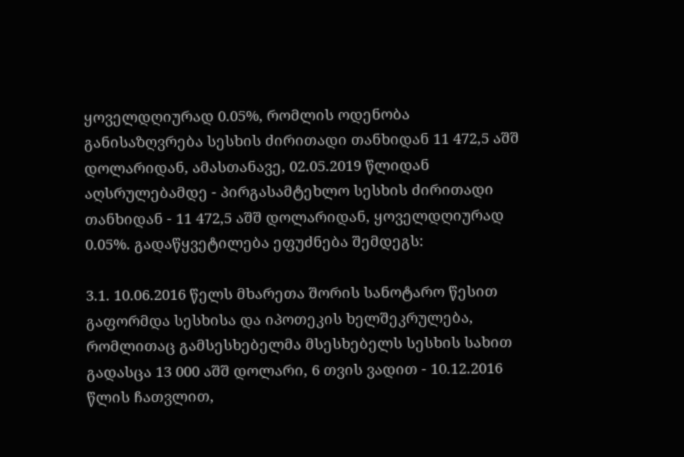ყოველდღიურად 0.05%, რომლის ოდენობა განისაზღვრება სესხის ძირითადი თანხიდან 11 472,5 აშშ დოლარიდან, ამასთანავე, 02.05.2019 წლიდან აღსრულებამდე - პირგასამტეხლო სესხის ძირითადი თანხიდან - 11 472,5 აშშ დოლარიდან, ყოველდღიურად 0.05%. გადაწყვეტილება ეფუძნება შემდეგს:

3.1. 10.06.2016 წელს მხარეთა შორის სანოტარო წესით გაფორმდა სესხისა და იპოთეკის ხელშეკრულება, რომლითაც გამსესხებელმა მსესხებელს სესხის სახით გადასცა 13 000 აშშ დოლარი, 6 თვის ვადით - 10.12.2016 წლის ჩათვლით,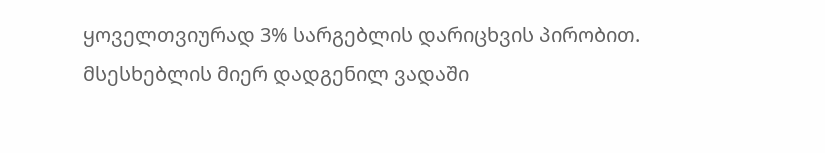ყოველთვიურად 3% სარგებლის დარიცხვის პირობით. მსესხებლის მიერ დადგენილ ვადაში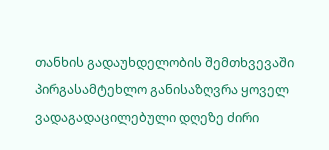თანხის გადაუხდელობის შემთხვევაში პირგასამტეხლო განისაზღვრა ყოველ ვადაგადაცილებული დღეზე ძირი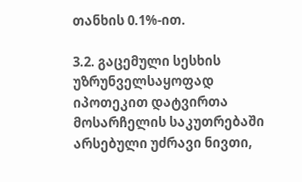თანხის 0.1%-ით.

3.2. გაცემული სესხის უზრუნველსაყოფად იპოთეკით დატვირთა მოსარჩელის საკუთრებაში არსებული უძრავი ნივთი,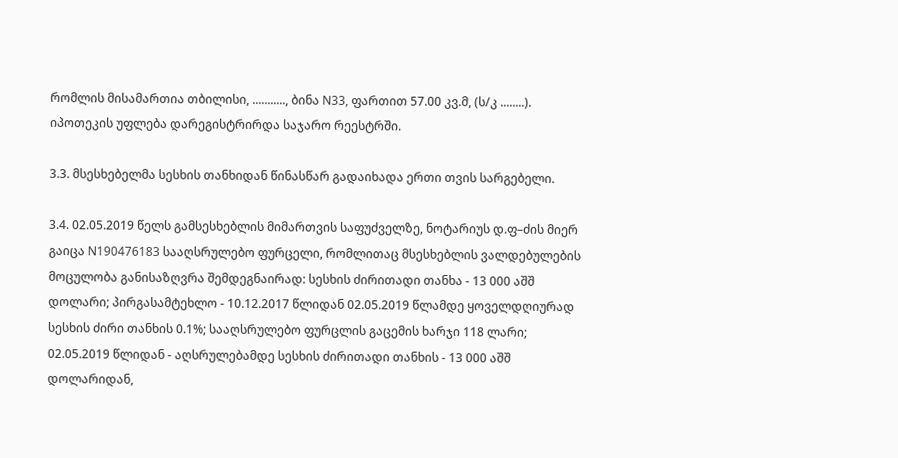რომლის მისამართია თბილისი, ..........., ბინა N33, ფართით 57.00 კვ.მ, (ს/კ ........). იპოთეკის უფლება დარეგისტრირდა საჯარო რეესტრში.

3.3. მსესხებელმა სესხის თანხიდან წინასწარ გადაიხადა ერთი თვის სარგებელი.

3.4. 02.05.2019 წელს გამსესხებლის მიმართვის საფუძველზე, ნოტარიუს დ.ფ–ძის მიერ გაიცა N190476183 სააღსრულებო ფურცელი, რომლითაც მსესხებლის ვალდებულების მოცულობა განისაზღვრა შემდეგნაირად: სესხის ძირითადი თანხა - 13 000 აშშ დოლარი; პირგასამტეხლო - 10.12.2017 წლიდან 02.05.2019 წლამდე ყოველდღიურად სესხის ძირი თანხის 0.1%; სააღსრულებო ფურცლის გაცემის ხარჯი 118 ლარი; 02.05.2019 წლიდან - აღსრულებამდე სესხის ძირითადი თანხის - 13 000 აშშ დოლარიდან,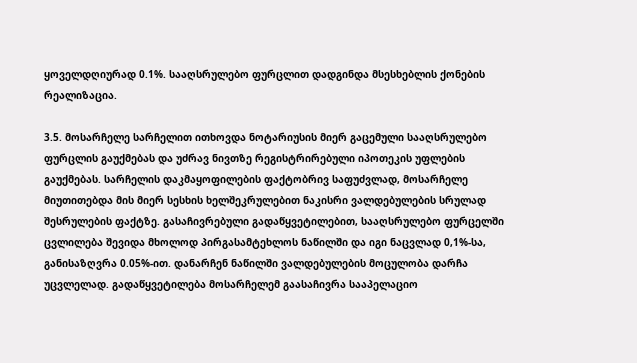ყოველდღიურად 0.1%. სააღსრულებო ფურცლით დადგინდა მსესხებლის ქონების რეალიზაცია.

3.5. მოსარჩელე სარჩელით ითხოვდა ნოტარიუსის მიერ გაცემული სააღსრულებო ფურცლის გაუქმებას და უძრავ ნივთზე რეგისტრირებული იპოთეკის უფლების გაუქმებას. სარჩელის დაკმაყოფილების ფაქტობრივ საფუძვლად, მოსარჩელე მიუთითებდა მის მიერ სესხის ხელშეკრულებით ნაკისრი ვალდებულების სრულად შესრულების ფაქტზე. გასაჩივრებული გადაწყვეტილებით, სააღსრულებო ფურცელში ცვლილება შევიდა მხოლოდ პირგასამტეხლოს ნაწილში და იგი ნაცვლად 0,1%-სა, განისაზღვრა 0.05%-ით. დანარჩენ ნაწილში ვალდებულების მოცულობა დარჩა უცვლელად. გადაწყვეტილება მოსარჩელემ გაასაჩივრა სააპელაციო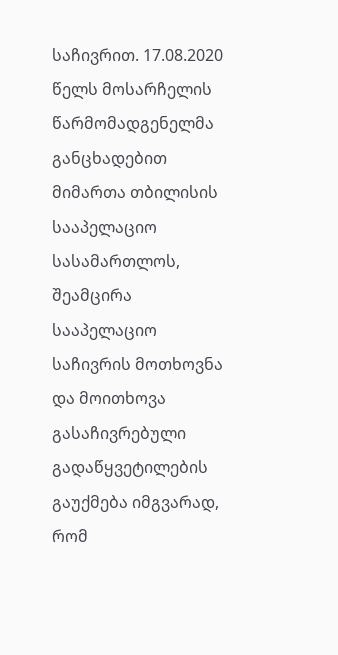საჩივრით. 17.08.2020 წელს მოსარჩელის წარმომადგენელმა განცხადებით მიმართა თბილისის სააპელაციო სასამართლოს, შეამცირა სააპელაციო საჩივრის მოთხოვნა და მოითხოვა გასაჩივრებული გადაწყვეტილების გაუქმება იმგვარად, რომ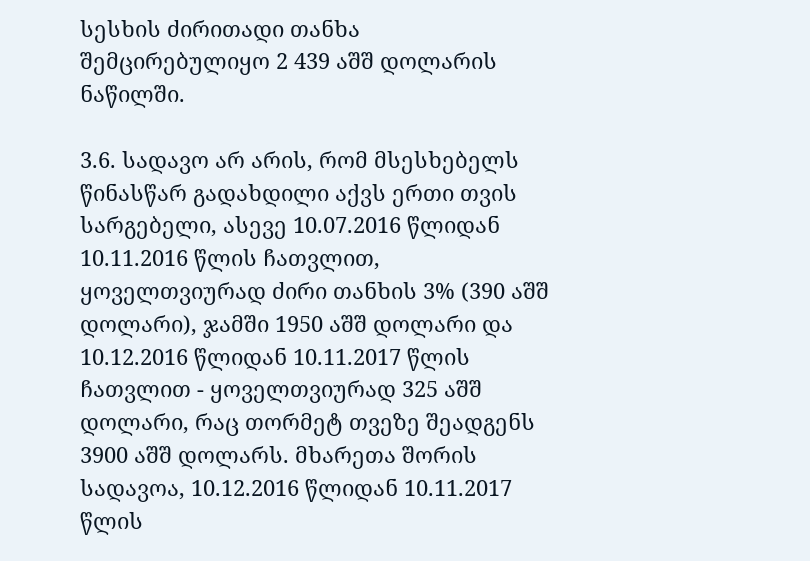სესხის ძირითადი თანხა შემცირებულიყო 2 439 აშშ დოლარის ნაწილში.

3.6. სადავო არ არის, რომ მსესხებელს წინასწარ გადახდილი აქვს ერთი თვის სარგებელი, ასევე 10.07.2016 წლიდან 10.11.2016 წლის ჩათვლით, ყოველთვიურად ძირი თანხის 3% (390 აშშ დოლარი), ჯამში 1950 აშშ დოლარი და 10.12.2016 წლიდან 10.11.2017 წლის ჩათვლით - ყოველთვიურად 325 აშშ დოლარი, რაც თორმეტ თვეზე შეადგენს 3900 აშშ დოლარს. მხარეთა შორის სადავოა, 10.12.2016 წლიდან 10.11.2017 წლის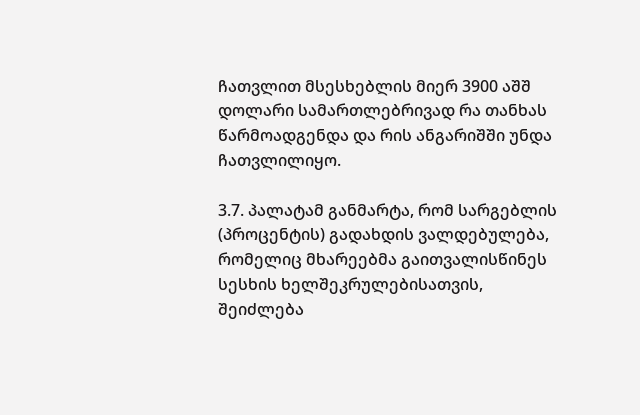ჩათვლით მსესხებლის მიერ 3900 აშშ დოლარი სამართლებრივად რა თანხას წარმოადგენდა და რის ანგარიშში უნდა ჩათვლილიყო.

3.7. პალატამ განმარტა, რომ სარგებლის (პროცენტის) გადახდის ვალდებულება, რომელიც მხარეებმა გაითვალისწინეს სესხის ხელშეკრულებისათვის, შეიძლება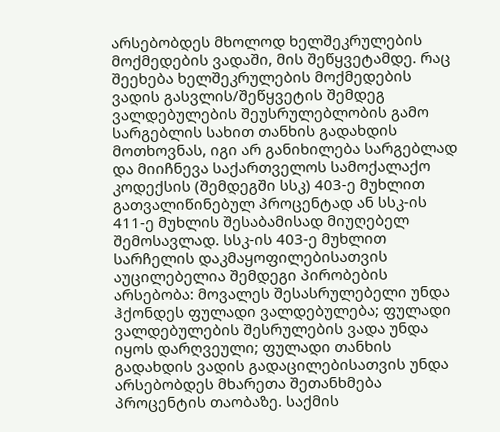არსებობდეს მხოლოდ ხელშეკრულების მოქმედების ვადაში, მის შეწყვეტამდე. რაც შეეხება ხელშეკრულების მოქმედების ვადის გასვლის/შეწყვეტის შემდეგ ვალდებულების შეუსრულებლობის გამო სარგებლის სახით თანხის გადახდის მოთხოვნას, იგი არ განიხილება სარგებლად და მიიჩნევა საქართველოს სამოქალაქო კოდექსის (შემდეგში სსკ) 403-ე მუხლით გათვალიწინებულ პროცენტად ან სსკ-ის 411-ე მუხლის შესაბამისად მიუღებელ შემოსავლად. სსკ-ის 403-ე მუხლით სარჩელის დაკმაყოფილებისათვის აუცილებელია შემდეგი პირობების არსებობა: მოვალეს შესასრულებელი უნდა ჰქონდეს ფულადი ვალდებულება; ფულადი ვალდებულების შესრულების ვადა უნდა იყოს დარღვეული; ფულადი თანხის გადახდის ვადის გადაცილებისათვის უნდა არსებობდეს მხარეთა შეთანხმება პროცენტის თაობაზე. საქმის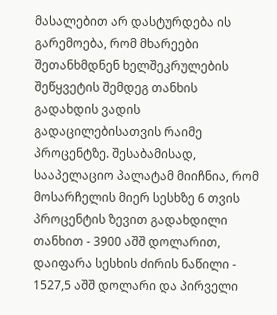მასალებით არ დასტურდება ის გარემოება, რომ მხარეები შეთანხმდნენ ხელშეკრულების შეწყვეტის შემდეგ თანხის გადახდის ვადის გადაცილებისათვის რაიმე პროცენტზე. შესაბამისად, სააპელაციო პალატამ მიიჩნია, რომ მოსარჩელის მიერ სესხზე 6 თვის პროცენტის ზევით გადახდილი თანხით - 3900 აშშ დოლარით, დაიფარა სესხის ძირის ნაწილი - 1527,5 აშშ დოლარი და პირველი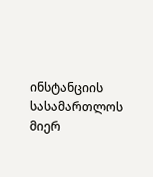ინსტანციის სასამართლოს მიერ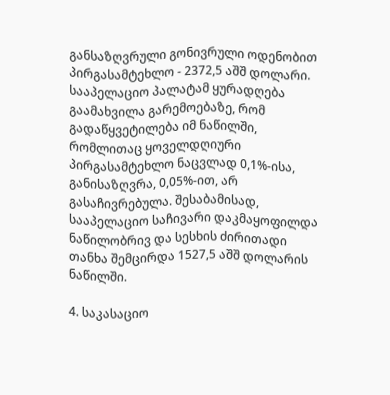განსაზღვრული გონივრული ოდენობით პირგასამტეხლო - 2372,5 აშშ დოლარი. სააპელაციო პალატამ ყურადღება გაამახვილა გარემოებაზე, რომ გადაწყვეტილება იმ ნაწილში, რომლითაც ყოველდღიური პირგასამტეხლო ნაცვლად 0,1%-ისა, განისაზღვრა, 0,05%-ით, არ გასაჩივრებულა. შესაბამისად, სააპელაციო საჩივარი დაკმაყოფილდა ნაწილობრივ და სესხის ძირითადი თანხა შემცირდა 1527,5 აშშ დოლარის ნაწილში.

4. საკასაციო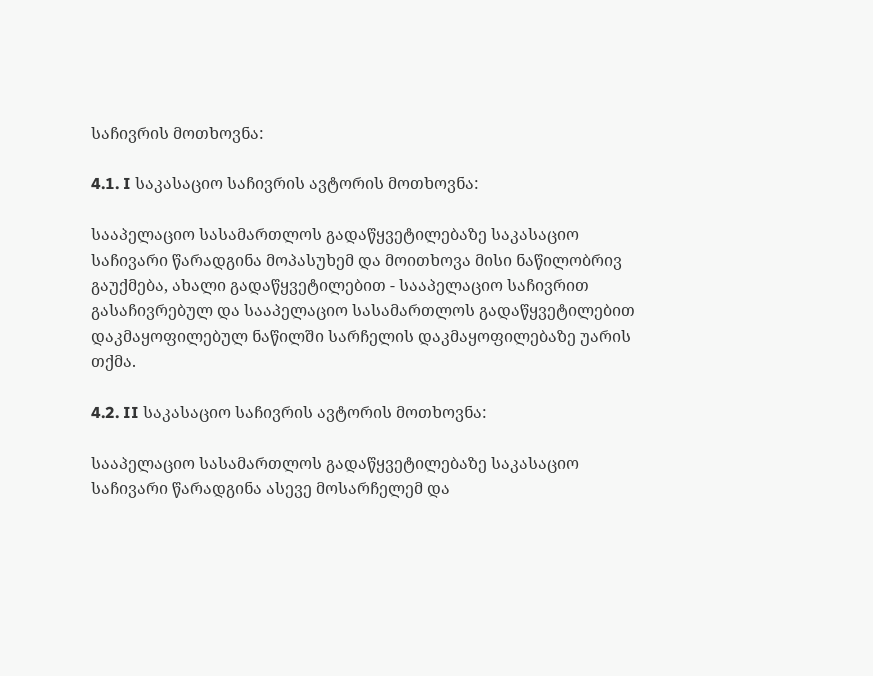საჩივრის მოთხოვნა:

4.1. I საკასაციო საჩივრის ავტორის მოთხოვნა:

სააპელაციო სასამართლოს გადაწყვეტილებაზე საკასაციო საჩივარი წარადგინა მოპასუხემ და მოითხოვა მისი ნაწილობრივ გაუქმება, ახალი გადაწყვეტილებით - სააპელაციო საჩივრით გასაჩივრებულ და სააპელაციო სასამართლოს გადაწყვეტილებით დაკმაყოფილებულ ნაწილში სარჩელის დაკმაყოფილებაზე უარის თქმა.

4.2. II საკასაციო საჩივრის ავტორის მოთხოვნა:

სააპელაციო სასამართლოს გადაწყვეტილებაზე საკასაციო საჩივარი წარადგინა ასევე მოსარჩელემ და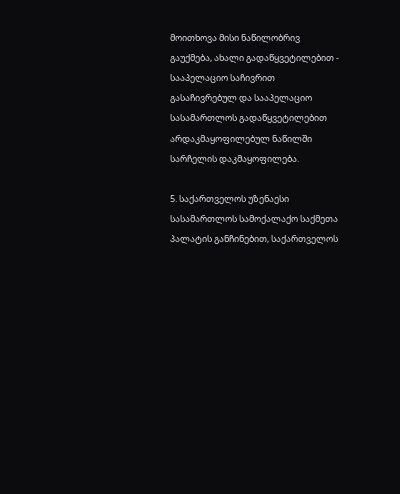მოითხოვა მისი ნაწილობრივ გაუქმება, ახალი გადაწყვეტილებით - სააპელაციო საჩივრით გასაჩივრებულ და სააპელაციო სასამართლოს გადაწყვეტილებით არდაკმაყოფილებულ ნაწილში სარჩელის დაკმაყოფილება.

5. საქართველოს უზენაესი სასამართლოს სამოქალაქო საქმეთა პალატის განჩინებით, საქართველოს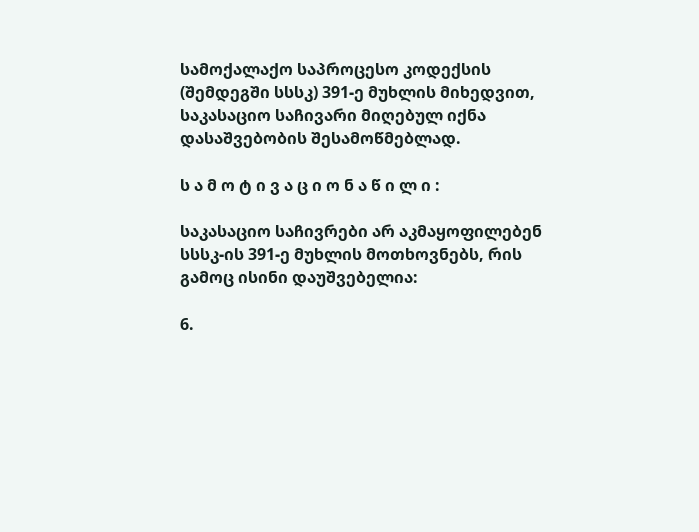სამოქალაქო საპროცესო კოდექსის (შემდეგში სსსკ) 391-ე მუხლის მიხედვით, საკასაციო საჩივარი მიღებულ იქნა დასაშვებობის შესამოწმებლად.

ს ა მ ო ტ ი ვ ა ც ი ო ნ ა წ ი ლ ი :

საკასაციო საჩივრები არ აკმაყოფილებენ სსსკ-ის 391-ე მუხლის მოთხოვნებს, რის გამოც ისინი დაუშვებელია:

6.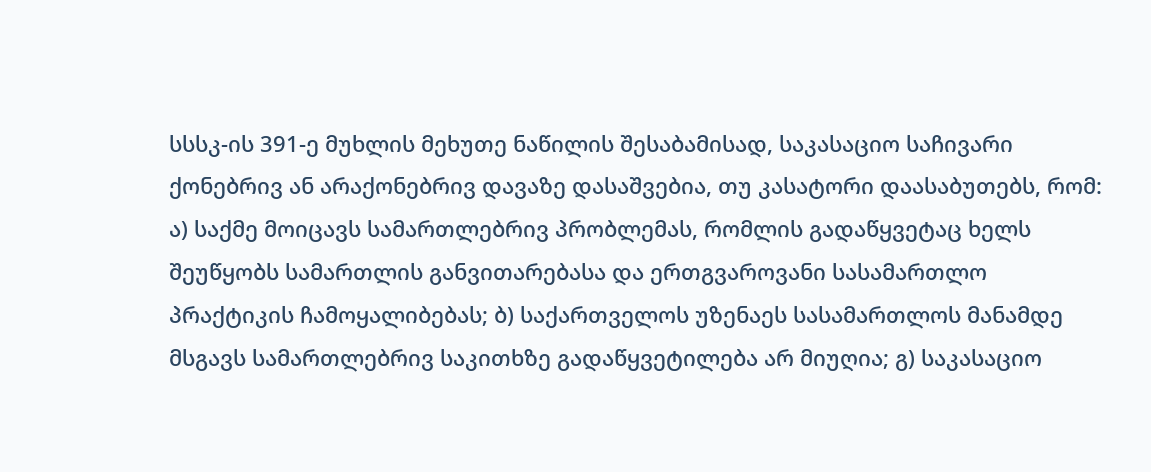სსსკ-ის 391-ე მუხლის მეხუთე ნაწილის შესაბამისად, საკასაციო საჩივარი ქონებრივ ან არაქონებრივ დავაზე დასაშვებია, თუ კასატორი დაასაბუთებს, რომ: ა) საქმე მოიცავს სამართლებრივ პრობლემას, რომლის გადაწყვეტაც ხელს შეუწყობს სამართლის განვითარებასა და ერთგვაროვანი სასამართლო პრაქტიკის ჩამოყალიბებას; ბ) საქართველოს უზენაეს სასამართლოს მანამდე მსგავს სამართლებრივ საკითხზე გადაწყვეტილება არ მიუღია; გ) საკასაციო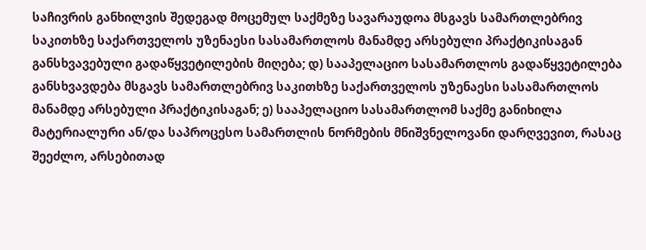საჩივრის განხილვის შედეგად მოცემულ საქმეზე სავარაუდოა მსგავს სამართლებრივ საკითხზე საქართველოს უზენაესი სასამართლოს მანამდე არსებული პრაქტიკისაგან განსხვავებული გადაწყვეტილების მიღება; დ) სააპელაციო სასამართლოს გადაწყვეტილება განსხვავდება მსგავს სამართლებრივ საკითხზე საქართველოს უზენაესი სასამართლოს მანამდე არსებული პრაქტიკისაგან; ე) სააპელაციო სასამართლომ საქმე განიხილა მატერიალური ან/და საპროცესო სამართლის ნორმების მნიშვნელოვანი დარღვევით, რასაც შეეძლო, არსებითად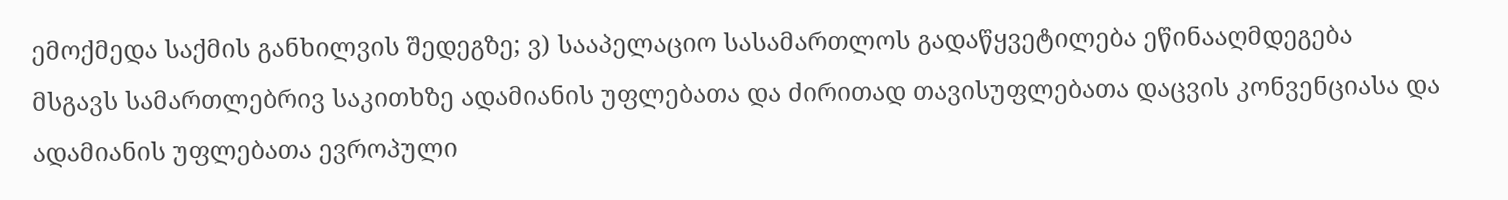ემოქმედა საქმის განხილვის შედეგზე; ვ) სააპელაციო სასამართლოს გადაწყვეტილება ეწინააღმდეგება მსგავს სამართლებრივ საკითხზე ადამიანის უფლებათა და ძირითად თავისუფლებათა დაცვის კონვენციასა და ადამიანის უფლებათა ევროპული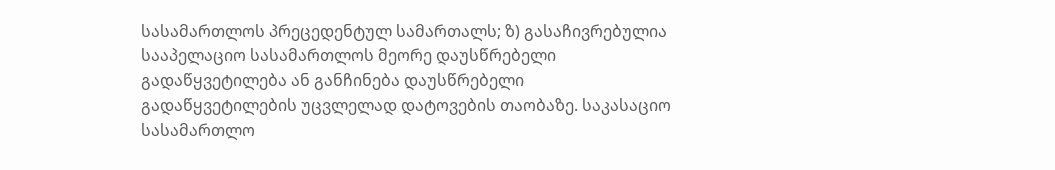სასამართლოს პრეცედენტულ სამართალს; ზ) გასაჩივრებულია სააპელაციო სასამართლოს მეორე დაუსწრებელი გადაწყვეტილება ან განჩინება დაუსწრებელი გადაწყვეტილების უცვლელად დატოვების თაობაზე. საკასაციო სასამართლო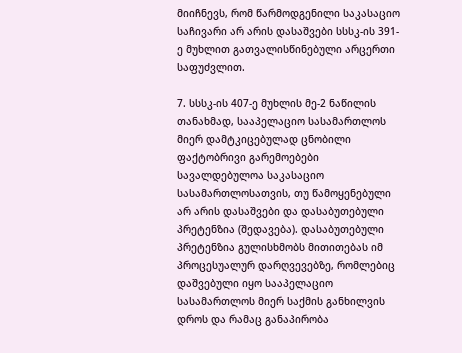მიიჩნევს, რომ წარმოდგენილი საკასაციო საჩივარი არ არის დასაშვები სსსკ-ის 391-ე მუხლით გათვალისწინებული არცერთი საფუძვლით.

7. სსსკ-ის 407-ე მუხლის მე-2 ნაწილის თანახმად, სააპელაციო სასამართლოს მიერ დამტკიცებულად ცნობილი ფაქტობრივი გარემოებები სავალდებულოა საკასაციო სასამართლოსათვის, თუ წამოყენებული არ არის დასაშვები და დასაბუთებული პრეტენზია (შედავება). დასაბუთებული პრეტენზია გულისხმობს მითითებას იმ პროცესუალურ დარღვევებზე, რომლებიც დაშვებული იყო სააპელაციო სასამართლოს მიერ საქმის განხილვის დროს და რამაც განაპირობა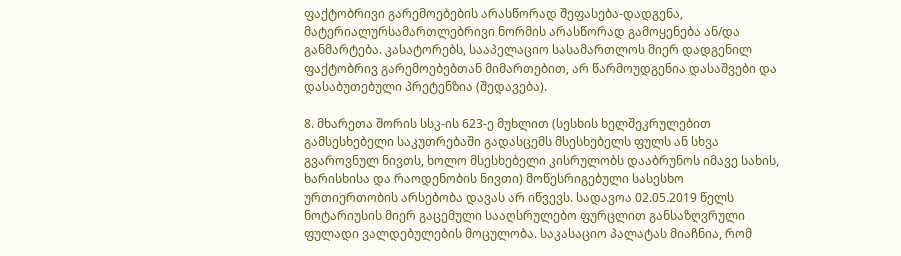ფაქტობრივი გარემოებების არასწორად შეფასება-დადგენა, მატერიალურსამართლებრივი ნორმის არასწორად გამოყენება ან/და განმარტება. კასატორებს, სააპელაციო სასამართლოს მიერ დადგენილ ფაქტობრივ გარემოებებთან მიმართებით, არ წარმოუდგენია დასაშვები და დასაბუთებული პრეტენზია (შედავება).

8. მხარეთა შორის სსკ-ის 623-ე მუხლით (სესხის ხელშეკრულებით გამსესხებელი საკუთრებაში გადასცემს მსესხებელს ფულს ან სხვა გვაროვნულ ნივთს, ხოლო მსესხებელი კისრულობს დააბრუნოს იმავე სახის, ხარისხისა და რაოდენობის ნივთი) მოწესრიგებული სასესხო ურთიერთობის არსებობა დავას არ იწვევს. სადავოა 02.05.2019 წელს ნოტარიუსის მიერ გაცემული სააღსრულებო ფურცლით განსაზღვრული ფულადი ვალდებულების მოცულობა. საკასაციო პალატას მიაჩნია, რომ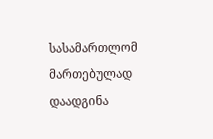სასამართლომ მართებულად დაადგინა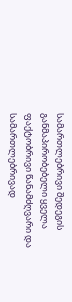სამართლებრივი შედეგის განმაპირობებელი ყველა ფაქტობრივი წანამძღვარი და სამართლებრივად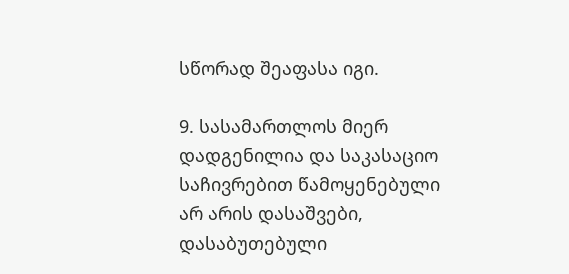სწორად შეაფასა იგი.

9. სასამართლოს მიერ დადგენილია და საკასაციო საჩივრებით წამოყენებული არ არის დასაშვები, დასაბუთებული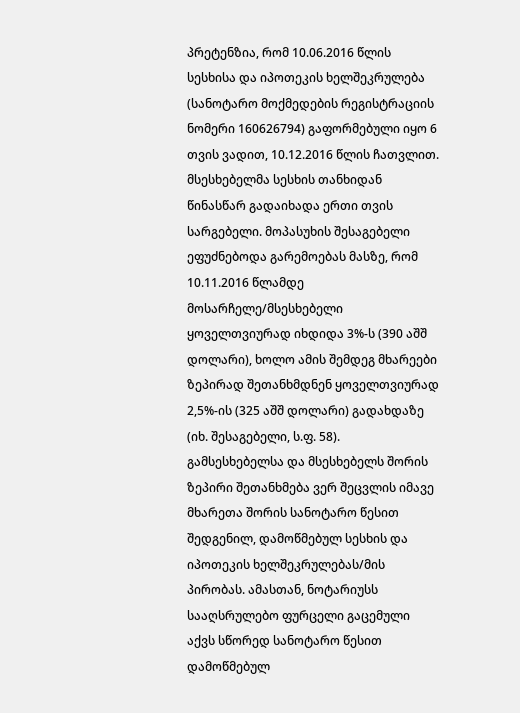პრეტენზია, რომ 10.06.2016 წლის სესხისა და იპოთეკის ხელშეკრულება (სანოტარო მოქმედების რეგისტრაციის ნომერი 160626794) გაფორმებული იყო 6 თვის ვადით, 10.12.2016 წლის ჩათვლით. მსესხებელმა სესხის თანხიდან წინასწარ გადაიხადა ერთი თვის სარგებელი. მოპასუხის შესაგებელი ეფუძნებოდა გარემოებას მასზე, რომ 10.11.2016 წლამდე მოსარჩელე/მსესხებელი ყოველთვიურად იხდიდა 3%-ს (390 აშშ დოლარი), ხოლო ამის შემდეგ მხარეები ზეპირად შეთანხმდნენ ყოველთვიურად 2,5%-ის (325 აშშ დოლარი) გადახდაზე (იხ. შესაგებელი, ს.ფ. 58). გამსესხებელსა და მსესხებელს შორის ზეპირი შეთანხმება ვერ შეცვლის იმავე მხარეთა შორის სანოტარო წესით შედგენილ, დამოწმებულ სესხის და იპოთეკის ხელშეკრულებას/მის პირობას. ამასთან, ნოტარიუსს სააღსრულებო ფურცელი გაცემული აქვს სწორედ სანოტარო წესით დამოწმებულ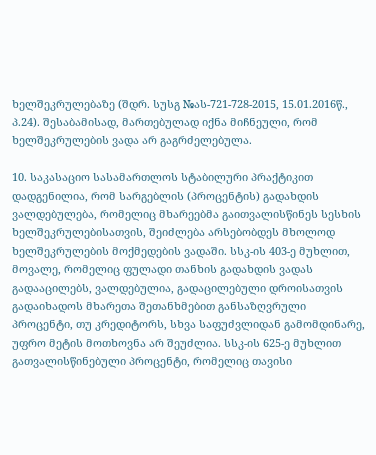ხელშეკრულებაზე (შდრ. სუსგ №ას-721-728-2015, 15.01.2016წ., პ.24). შესაბამისად, მართებულად იქნა მიჩნეული, რომ ხელშეკრულების ვადა არ გაგრძელებულა.

10. საკასაციო სასამართლოს სტაბილური პრაქტიკით დადგენილია, რომ სარგებლის (პროცენტის) გადახდის ვალდებულება, რომელიც მხარეებმა გაითვალისწინეს სესხის ხელშეკრულებისათვის, შეიძლება არსებობდეს მხოლოდ ხელშეკრულების მოქმედების ვადაში. სსკ-ის 403-ე მუხლით, მოვალე, რომელიც ფულადი თანხის გადახდის ვადას გადააცილებს, ვალდებულია, გადაცილებული დროისათვის გადაიხადოს მხარეთა შეთანხმებით განსაზღვრული პროცენტი, თუ კრედიტორს, სხვა საფუძვლიდან გამომდინარე, უფრო მეტის მოთხოვნა არ შეუძლია. სსკ-ის 625-ე მუხლით გათვალისწინებული პროცენტი, რომელიც თავისი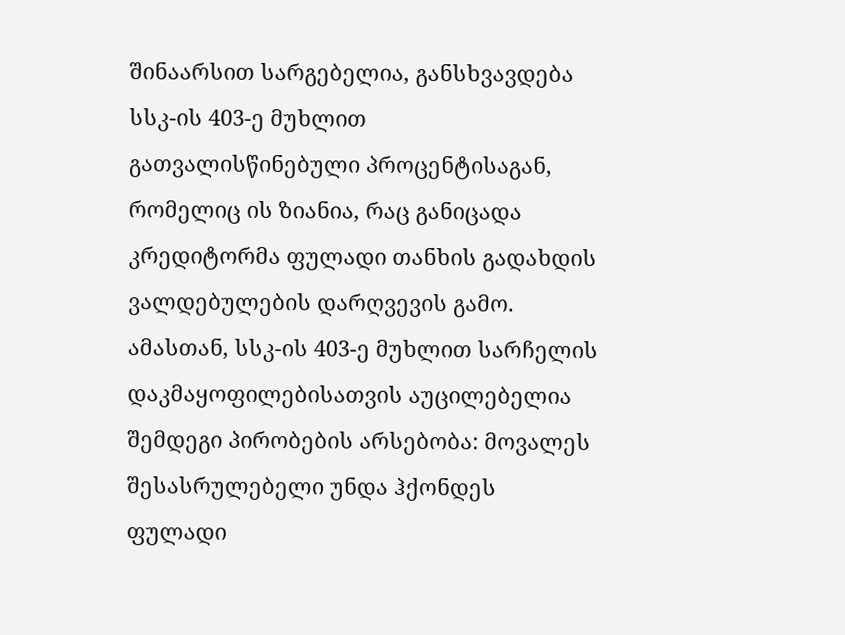შინაარსით სარგებელია, განსხვავდება სსკ-ის 403-ე მუხლით გათვალისწინებული პროცენტისაგან, რომელიც ის ზიანია, რაც განიცადა კრედიტორმა ფულადი თანხის გადახდის ვალდებულების დარღვევის გამო. ამასთან, სსკ-ის 403-ე მუხლით სარჩელის დაკმაყოფილებისათვის აუცილებელია შემდეგი პირობების არსებობა: მოვალეს შესასრულებელი უნდა ჰქონდეს ფულადი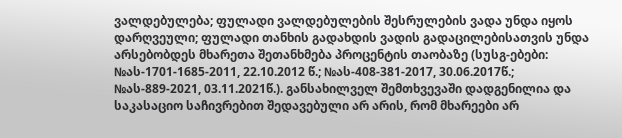ვალდებულება; ფულადი ვალდებულების შესრულების ვადა უნდა იყოს დარღვეული; ფულადი თანხის გადახდის ვადის გადაცილებისათვის უნდა არსებობდეს მხარეთა შეთანხმება პროცენტის თაობაზე (სუსგ-ებები: №ას-1701-1685-2011, 22.10.2012 წ.; №ას-408-381-2017, 30.06.2017წ.; №ას-889-2021, 03.11.2021წ.). განსახილველ შემთხვევაში დადგენილია და საკასაციო საჩივრებით შედავებული არ არის, რომ მხარეები არ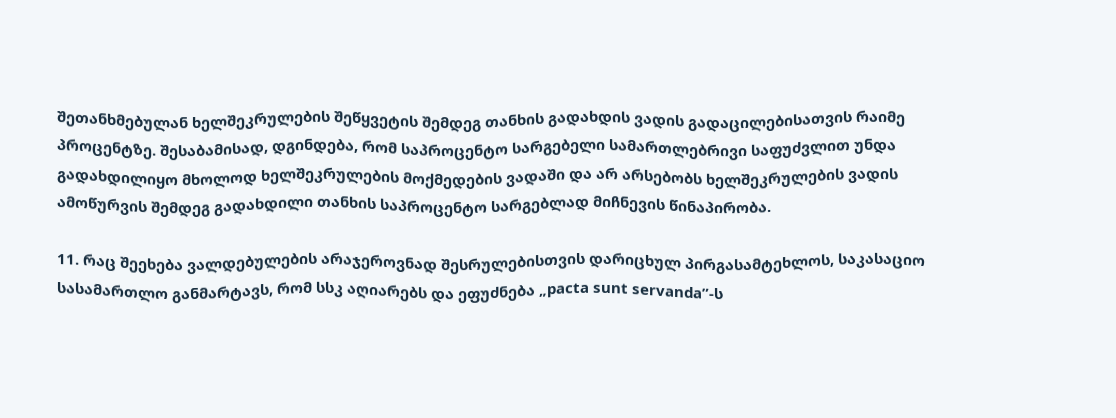შეთანხმებულან ხელშეკრულების შეწყვეტის შემდეგ თანხის გადახდის ვადის გადაცილებისათვის რაიმე პროცენტზე. შესაბამისად, დგინდება, რომ საპროცენტო სარგებელი სამართლებრივი საფუძვლით უნდა გადახდილიყო მხოლოდ ხელშეკრულების მოქმედების ვადაში და არ არსებობს ხელშეკრულების ვადის ამოწურვის შემდეგ გადახდილი თანხის საპროცენტო სარგებლად მიჩნევის წინაპირობა.

11. რაც შეეხება ვალდებულების არაჯეროვნად შესრულებისთვის დარიცხულ პირგასამტეხლოს, საკასაციო სასამართლო განმარტავს, რომ სსკ აღიარებს და ეფუძნება „pacta sunt servanda”-ს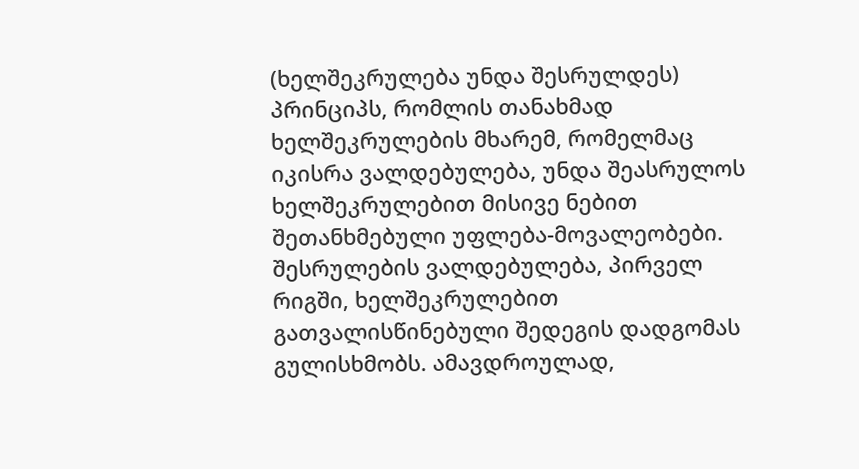(ხელშეკრულება უნდა შესრულდეს) პრინციპს, რომლის თანახმად ხელშეკრულების მხარემ, რომელმაც იკისრა ვალდებულება, უნდა შეასრულოს ხელშეკრულებით მისივე ნებით შეთანხმებული უფლება-მოვალეობები. შესრულების ვალდებულება, პირველ რიგში, ხელშეკრულებით გათვალისწინებული შედეგის დადგომას გულისხმობს. ამავდროულად,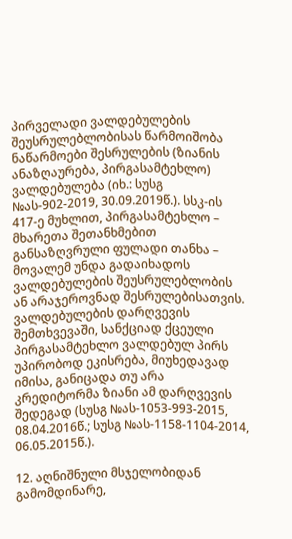პირველადი ვალდებულების შეუსრულებლობისას წარმოიშობა ნაწარმოები შესრულების (ზიანის ანაზღაურება, პირგასამტეხლო) ვალდებულება (იხ.: სუსგ №ას-902-2019, 30.09.2019წ.). სსკ-ის 417-ე მუხლით, პირგასამტეხლო – მხარეთა შეთანხმებით განსაზღვრული ფულადი თანხა – მოვალემ უნდა გადაიხადოს ვალდებულების შეუსრულებლობის ან არაჯეროვნად შესრულებისათვის. ვალდებულების დარღვევის შემთხვევაში, სანქციად ქცეული პირგასამტეხლო ვალდებულ პირს უპირობოდ ეკისრება, მიუხედავად იმისა, განიცადა თუ არა კრედიტორმა ზიანი ამ დარღვევის შედეგად (სუსგ №ას-1053-993-2015, 08.04.2016წ.; სუსგ №ას-1158-1104-2014, 06.05.2015წ.).

12. აღნიშნული მსჯელობიდან გამომდინარე,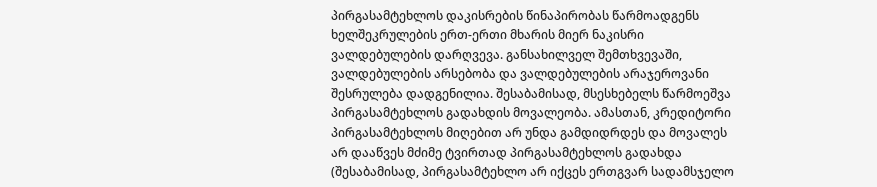პირგასამტეხლოს დაკისრების წინაპირობას წარმოადგენს ხელშეკრულების ერთ-ერთი მხარის მიერ ნაკისრი ვალდებულების დარღვევა. განსახილველ შემთხვევაში, ვალდებულების არსებობა და ვალდებულების არაჯეროვანი შესრულება დადგენილია. შესაბამისად, მსესხებელს წარმოეშვა პირგასამტეხლოს გადახდის მოვალეობა. ამასთან, კრედიტორი პირგასამტეხლოს მიღებით არ უნდა გამდიდრდეს და მოვალეს არ დააწვეს მძიმე ტვირთად პირგასამტეხლოს გადახდა (შესაბამისად, პირგასამტეხლო არ იქცეს ერთგვარ სადამსჯელო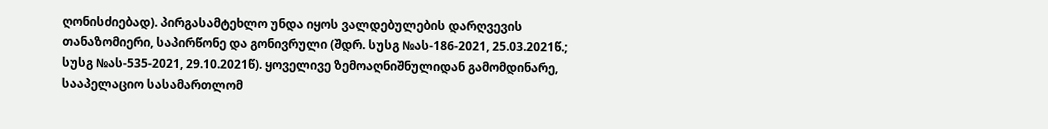ღონისძიებად). პირგასამტეხლო უნდა იყოს ვალდებულების დარღვევის თანაზომიერი, საპირწონე და გონივრული (შდრ. სუსგ №ას-186-2021, 25.03.2021წ.; სუსგ №ას-535-2021, 29.10.2021წ). ყოველივე ზემოაღნიშნულიდან გამომდინარე, სააპელაციო სასამართლომ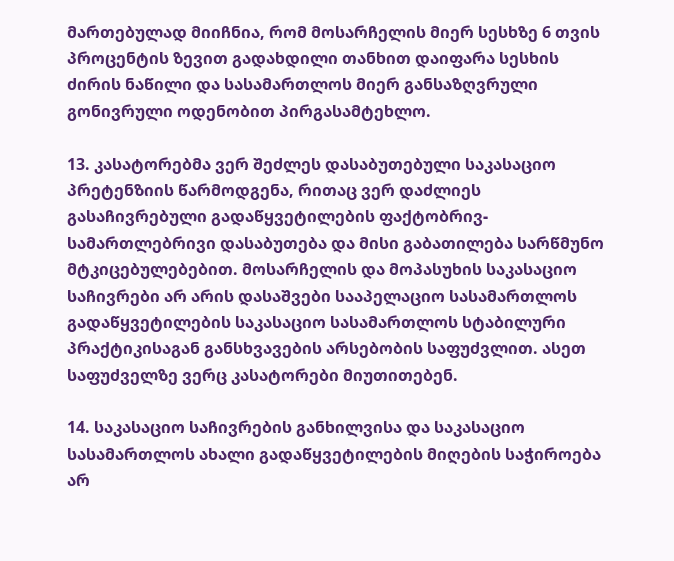მართებულად მიიჩნია, რომ მოსარჩელის მიერ სესხზე 6 თვის პროცენტის ზევით გადახდილი თანხით დაიფარა სესხის ძირის ნაწილი და სასამართლოს მიერ განსაზღვრული გონივრული ოდენობით პირგასამტეხლო.

13. კასატორებმა ვერ შეძლეს დასაბუთებული საკასაციო პრეტენზიის წარმოდგენა, რითაც ვერ დაძლიეს გასაჩივრებული გადაწყვეტილების ფაქტობრივ-სამართლებრივი დასაბუთება და მისი გაბათილება სარწმუნო მტკიცებულებებით. მოსარჩელის და მოპასუხის საკასაციო საჩივრები არ არის დასაშვები სააპელაციო სასამართლოს გადაწყვეტილების საკასაციო სასამართლოს სტაბილური პრაქტიკისაგან განსხვავების არსებობის საფუძვლით. ასეთ საფუძველზე ვერც კასატორები მიუთითებენ.

14. საკასაციო საჩივრების განხილვისა და საკასაციო სასამართლოს ახალი გადაწყვეტილების მიღების საჭიროება არ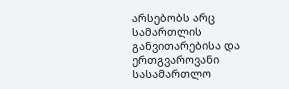არსებობს არც სამართლის განვითარებისა და ერთგვაროვანი სასამართლო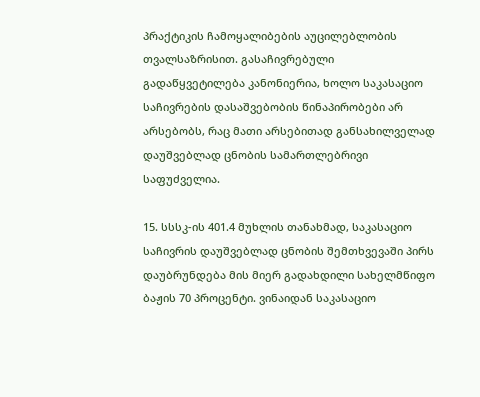პრაქტიკის ჩამოყალიბების აუცილებლობის თვალსაზრისით. გასაჩივრებული გადაწყვეტილება კანონიერია, ხოლო საკასაციო საჩივრების დასაშვებობის წინაპირობები არ არსებობს, რაც მათი არსებითად განსახილველად დაუშვებლად ცნობის სამართლებრივი საფუძველია.

15. სსსკ-ის 401.4 მუხლის თანახმად, საკასაციო საჩივრის დაუშვებლად ცნობის შემთხვევაში პირს დაუბრუნდება მის მიერ გადახდილი სახელმწიფო ბაჟის 70 პროცენტი. ვინაიდან საკასაციო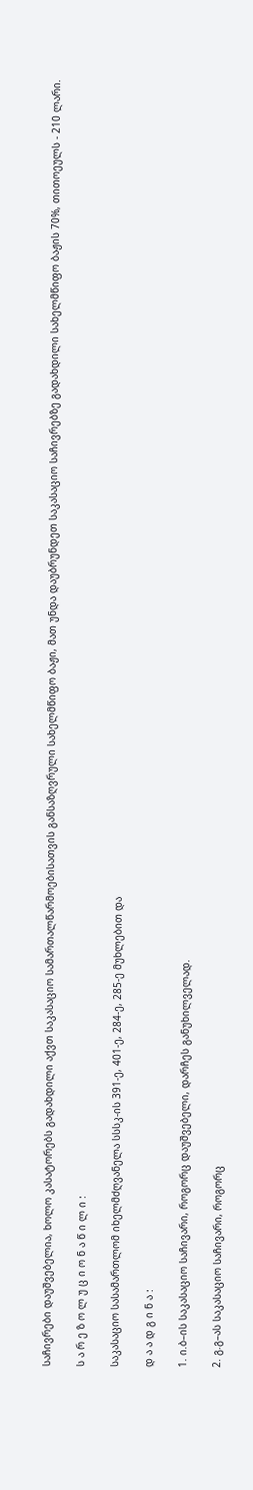საჩივრები დაუშვებელია, ხოლო კასატორებს გადახდილი აქვთ საკასაციო სამართალწარმოებისათვის განსაზღვრული სახელმწიფო ბაჟი, მათ უნდა დაუბრუნდეთ საკასაციო საჩივრებზე გადახდილი სახელმწიფო ბაჟის 70%, თითოეულს - 210 ლარი.

ს ა რ ე ზ ო ლ უ ც ი ო ნ ა წ ი ლ ი :

საკასაციო სასამართლომ იხელმძღვანელა სსსკ-ის 391-ე, 401-ე, 284-ე, 285-ე მუხლებით და

დ ა ა დ გ ი ნ ა :

1. ი.ბ–ის საკასაციო საჩივარი, როგორც დაუშვებელი, დარჩეს განუხილველად.

2. გ.გ–ას საკასაციო საჩივარი, როგორც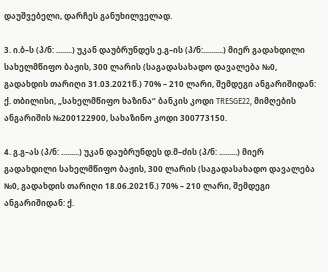დაუშვებელი, დარჩეს განუხილველად.

3. ი.ბ–ს (პ/ნ: ........) უკან დაუბრუნდეს ე.გ–ის (პ/ნ:..........) მიერ გადახდილი სახელმწიფო ბაჟის, 300 ლარის (საგადასახადო დავალება №0, გადახდის თარიღი 31.03.2021წ.) 70% – 210 ლარი, შემდეგი ანგარიშიდან: ქ. თბილისი, „სახელმწიფო ხაზინა“ ბანკის კოდი TRESGE22, მიმღების ანგარიშის №200122900, სახაზინო კოდი 300773150.

4. გ.გ–ას (პ/ნ: .........) უკან დაუბრუნდეს დ.მ–ძის (პ/ნ: .........) მიერ გადახდილი სახელმწიფო ბაჟის, 300 ლარის (საგადასახადო დავალება №0, გადახდის თარიღი 18.06.2021წ.) 70% – 210 ლარი, შემდეგი ანგარიშიდან: ქ.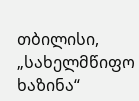თბილისი, „სახელმწიფო ხაზინა“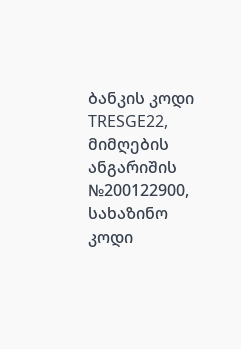ბანკის კოდი TRESGE22, მიმღების ანგარიშის №200122900, სახაზინო კოდი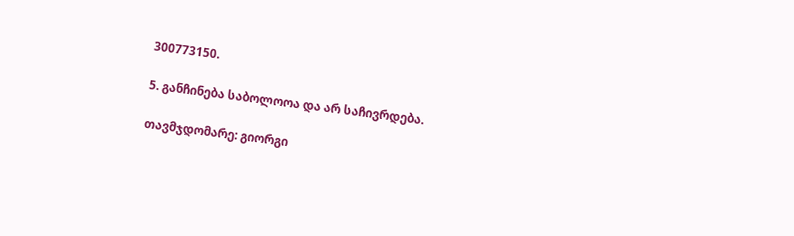300773150.

5. განჩინება საბოლოოა და არ საჩივრდება.

თავმჯდომარე: გიორგი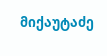მიქაუტაძე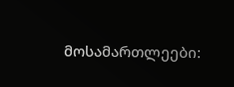მოსამართლეები: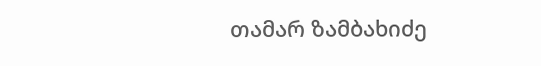თამარ ზამბახიძე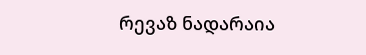რევაზ ნადარაია